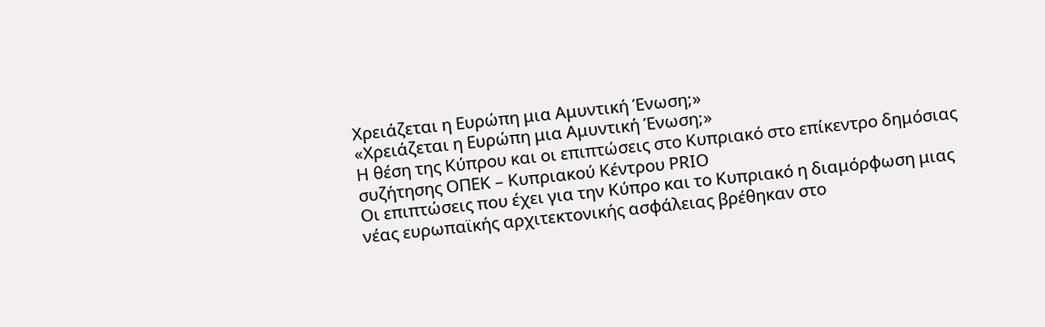Χρειάζεται η Ευρώπη μια Αμυντική Ένωση;»
«Χρειάζεται η Ευρώπη μια Αμυντική Ένωση;»
Η θέση της Κύπρου και οι επιπτώσεις στο Κυπριακό στο επίκεντρο δημόσιας συζήτησης ΟΠΕΚ – Κυπριακού Κέντρου PRIO
Οι επιπτώσεις που έχει για την Κύπρο και το Κυπριακό η διαμόρφωση μιας νέας ευρωπαϊκής αρχιτεκτονικής ασφάλειας βρέθηκαν στο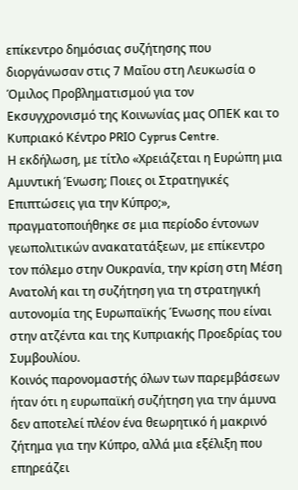επίκεντρο δημόσιας συζήτησης που διοργάνωσαν στις 7 Μαΐου στη Λευκωσία ο Όμιλος Προβληματισμού για τον Εκσυγχρονισμό της Κοινωνίας μας ΟΠΕΚ και το Κυπριακό Κέντρο PRIO Cyprus Centre.
Η εκδήλωση, με τίτλο «Χρειάζεται η Ευρώπη μια Αμυντική Ένωση; Ποιες οι Στρατηγικές Επιπτώσεις για την Κύπρο;», πραγματοποιήθηκε σε μια περίοδο έντονων γεωπολιτικών ανακατατάξεων, με επίκεντρο τον πόλεμο στην Ουκρανία, την κρίση στη Μέση Ανατολή και τη συζήτηση για τη στρατηγική αυτονομία της Ευρωπαϊκής Ένωσης που είναι στην ατζέντα και της Κυπριακής Προεδρίας του Συμβουλίου.
Κοινός παρονομαστής όλων των παρεμβάσεων ήταν ότι η ευρωπαϊκή συζήτηση για την άμυνα δεν αποτελεί πλέον ένα θεωρητικό ή μακρινό ζήτημα για την Κύπρο, αλλά μια εξέλιξη που επηρεάζει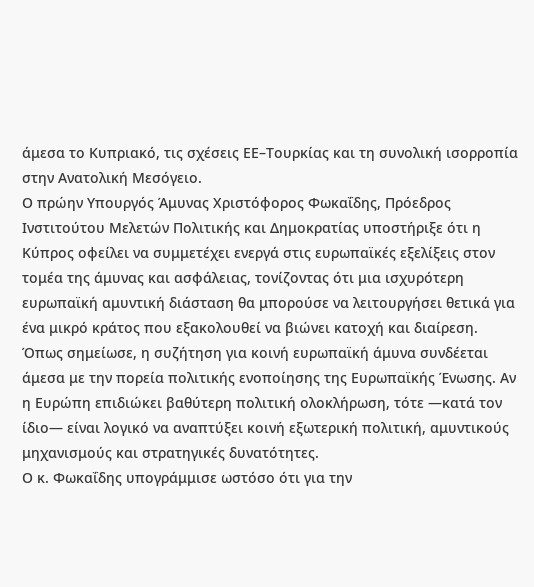άμεσα το Κυπριακό, τις σχέσεις ΕΕ–Τουρκίας και τη συνολική ισορροπία στην Ανατολική Μεσόγειο.
Ο πρώην Υπουργός Άμυνας Χριστόφορος Φωκαΐδης, Πρόεδρος Ινστιτούτου Μελετών Πολιτικής και Δημοκρατίας υποστήριξε ότι η Κύπρος οφείλει να συμμετέχει ενεργά στις ευρωπαϊκές εξελίξεις στον τομέα της άμυνας και ασφάλειας, τονίζοντας ότι μια ισχυρότερη ευρωπαϊκή αμυντική διάσταση θα μπορούσε να λειτουργήσει θετικά για ένα μικρό κράτος που εξακολουθεί να βιώνει κατοχή και διαίρεση.
Όπως σημείωσε, η συζήτηση για κοινή ευρωπαϊκή άμυνα συνδέεται άμεσα με την πορεία πολιτικής ενοποίησης της Ευρωπαϊκής Ένωσης. Αν η Ευρώπη επιδιώκει βαθύτερη πολιτική ολοκλήρωση, τότε —κατά τον ίδιο— είναι λογικό να αναπτύξει κοινή εξωτερική πολιτική, αμυντικούς μηχανισμούς και στρατηγικές δυνατότητες.
Ο κ. Φωκαΐδης υπογράμμισε ωστόσο ότι για την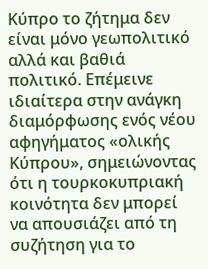Κύπρο το ζήτημα δεν είναι μόνο γεωπολιτικό αλλά και βαθιά πολιτικό. Επέμεινε ιδιαίτερα στην ανάγκη διαμόρφωσης ενός νέου αφηγήματος «ολικής Κύπρου», σημειώνοντας ότι η τουρκοκυπριακή κοινότητα δεν μπορεί να απουσιάζει από τη συζήτηση για το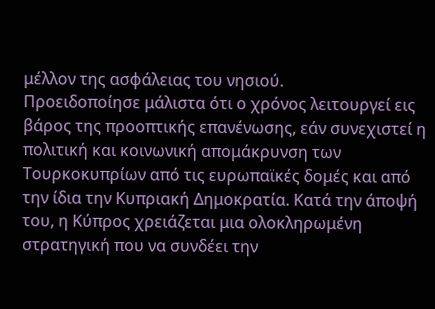μέλλον της ασφάλειας του νησιού.
Προειδοποίησε μάλιστα ότι ο χρόνος λειτουργεί εις βάρος της προοπτικής επανένωσης, εάν συνεχιστεί η πολιτική και κοινωνική απομάκρυνση των Τουρκοκυπρίων από τις ευρωπαϊκές δομές και από την ίδια την Κυπριακή Δημοκρατία. Κατά την άποψή του, η Κύπρος χρειάζεται μια ολοκληρωμένη στρατηγική που να συνδέει την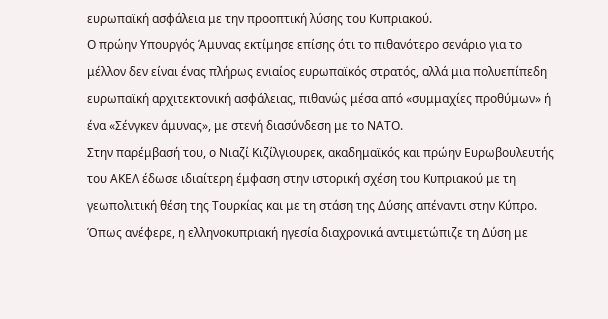ευρωπαϊκή ασφάλεια με την προοπτική λύσης του Κυπριακού.
Ο πρώην Υπουργός Άμυνας εκτίμησε επίσης ότι το πιθανότερο σενάριο για το μέλλον δεν είναι ένας πλήρως ενιαίος ευρωπαϊκός στρατός, αλλά μια πολυεπίπεδη ευρωπαϊκή αρχιτεκτονική ασφάλειας, πιθανώς μέσα από «συμμαχίες προθύμων» ή ένα «Σένγκεν άμυνας», με στενή διασύνδεση με το ΝΑΤΟ.
Στην παρέμβασή του, ο Νιαζί Κιζίλγιουρεκ, ακαδημαϊκός και πρώην Ευρωβουλευτής του ΑΚΕΛ έδωσε ιδιαίτερη έμφαση στην ιστορική σχέση του Κυπριακού με τη γεωπολιτική θέση της Τουρκίας και με τη στάση της Δύσης απέναντι στην Κύπρο.
Όπως ανέφερε, η ελληνοκυπριακή ηγεσία διαχρονικά αντιμετώπιζε τη Δύση με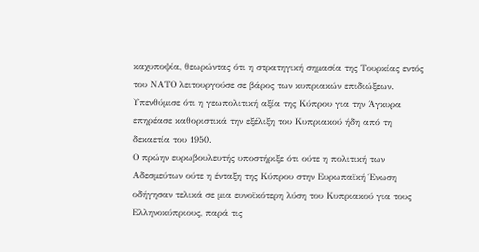καχυποψία, θεωρώντας ότι η στρατηγική σημασία της Τουρκίας εντός του ΝΑΤΟ λειτουργούσε σε βάρος των κυπριακών επιδιώξεων. Υπενθύμισε ότι η γεωπολιτική αξία της Κύπρου για την Άγκυρα επηρέασε καθοριστικά την εξέλιξη του Κυπριακού ήδη από τη δεκαετία του 1950.
Ο πρώην ευρωβουλευτής υποστήριξε ότι ούτε η πολιτική των Αδεσμεύτων ούτε η ένταξη της Κύπρου στην Ευρωπαϊκή Ένωση οδήγησαν τελικά σε μια ευνοϊκότερη λύση του Κυπριακού για τους Ελληνοκύπριους, παρά τις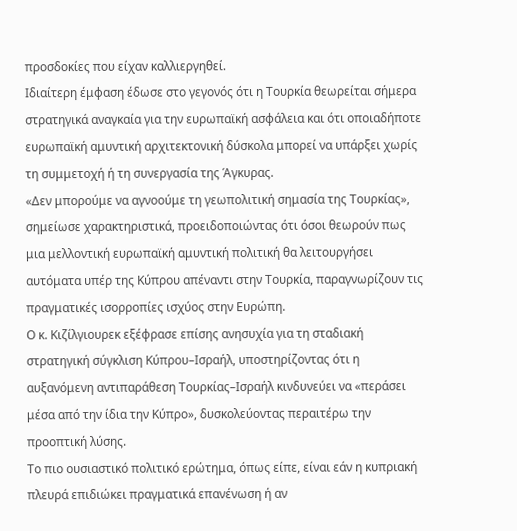προσδοκίες που είχαν καλλιεργηθεί.
Ιδιαίτερη έμφαση έδωσε στο γεγονός ότι η Τουρκία θεωρείται σήμερα στρατηγικά αναγκαία για την ευρωπαϊκή ασφάλεια και ότι οποιαδήποτε ευρωπαϊκή αμυντική αρχιτεκτονική δύσκολα μπορεί να υπάρξει χωρίς τη συμμετοχή ή τη συνεργασία της Άγκυρας.
«Δεν μπορούμε να αγνοούμε τη γεωπολιτική σημασία της Τουρκίας», σημείωσε χαρακτηριστικά, προειδοποιώντας ότι όσοι θεωρούν πως μια μελλοντική ευρωπαϊκή αμυντική πολιτική θα λειτουργήσει αυτόματα υπέρ της Κύπρου απέναντι στην Τουρκία, παραγνωρίζουν τις πραγματικές ισορροπίες ισχύος στην Ευρώπη.
Ο κ. Κιζίλγιουρεκ εξέφρασε επίσης ανησυχία για τη σταδιακή στρατηγική σύγκλιση Κύπρου–Ισραήλ, υποστηρίζοντας ότι η αυξανόμενη αντιπαράθεση Τουρκίας–Ισραήλ κινδυνεύει να «περάσει μέσα από την ίδια την Κύπρο», δυσκολεύοντας περαιτέρω την προοπτική λύσης.
Το πιο ουσιαστικό πολιτικό ερώτημα, όπως είπε, είναι εάν η κυπριακή πλευρά επιδιώκει πραγματικά επανένωση ή αν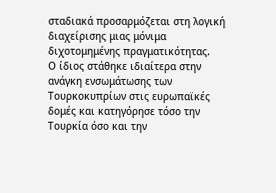σταδιακά προσαρμόζεται στη λογική διαχείρισης μιας μόνιμα διχοτομημένης πραγματικότητας.
Ο ίδιος στάθηκε ιδιαίτερα στην ανάγκη ενσωμάτωσης των Τουρκοκυπρίων στις ευρωπαϊκές δομές και κατηγόρησε τόσο την Τουρκία όσο και την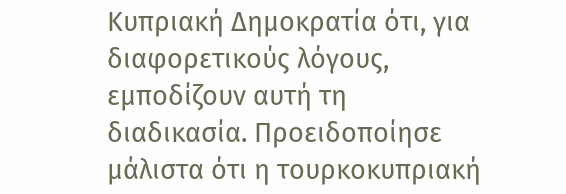Κυπριακή Δημοκρατία ότι, για διαφορετικούς λόγους, εμποδίζουν αυτή τη διαδικασία. Προειδοποίησε μάλιστα ότι η τουρκοκυπριακή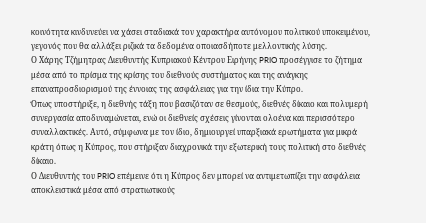κοινότητα κινδυνεύει να χάσει σταδιακά τον χαρακτήρα αυτόνομου πολιτικού υποκειμένου, γεγονός που θα αλλάξει ριζικά τα δεδομένα οποιασδήποτε μελλοντικής λύσης.
Ο Χάρης Τζήμητρας Διευθυντής Κυπριακού Κέντρου Ειρήνης PRIO προσέγγισε το ζήτημα μέσα από το πρίσμα της κρίσης του διεθνούς συστήματος και της ανάγκης επαναπροσδιορισμού της έννοιας της ασφάλειας για την ίδια την Κύπρο.
Όπως υποστήριξε, η διεθνής τάξη που βασιζόταν σε θεσμούς, διεθνές δίκαιο και πολυμερή συνεργασία αποδυναμώνεται, ενώ οι διεθνείς σχέσεις γίνονται ολοένα και περισσότερο συναλλακτικές. Αυτό, σύμφωνα με τον ίδιο, δημιουργεί υπαρξιακά ερωτήματα για μικρά κράτη όπως η Κύπρος, που στήριξαν διαχρονικά την εξωτερική τους πολιτική στο διεθνές δίκαιο.
Ο Διευθυντής του PRIO επέμεινε ότι η Κύπρος δεν μπορεί να αντιμετωπίζει την ασφάλεια αποκλειστικά μέσα από στρατιωτικούς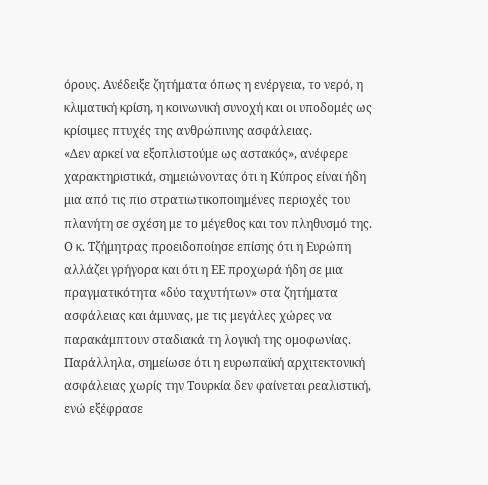όρους. Ανέδειξε ζητήματα όπως η ενέργεια, το νερό, η κλιματική κρίση, η κοινωνική συνοχή και οι υποδομές ως κρίσιμες πτυχές της ανθρώπινης ασφάλειας.
«Δεν αρκεί να εξοπλιστούμε ως αστακός», ανέφερε χαρακτηριστικά, σημειώνοντας ότι η Κύπρος είναι ήδη μια από τις πιο στρατιωτικοποιημένες περιοχές του πλανήτη σε σχέση με το μέγεθος και τον πληθυσμό της.
Ο κ. Τζήμητρας προειδοποίησε επίσης ότι η Ευρώπη αλλάζει γρήγορα και ότι η ΕΕ προχωρά ήδη σε μια πραγματικότητα «δύο ταχυτήτων» στα ζητήματα ασφάλειας και άμυνας, με τις μεγάλες χώρες να παρακάμπτουν σταδιακά τη λογική της ομοφωνίας.
Παράλληλα, σημείωσε ότι η ευρωπαϊκή αρχιτεκτονική ασφάλειας χωρίς την Τουρκία δεν φαίνεται ρεαλιστική, ενώ εξέφρασε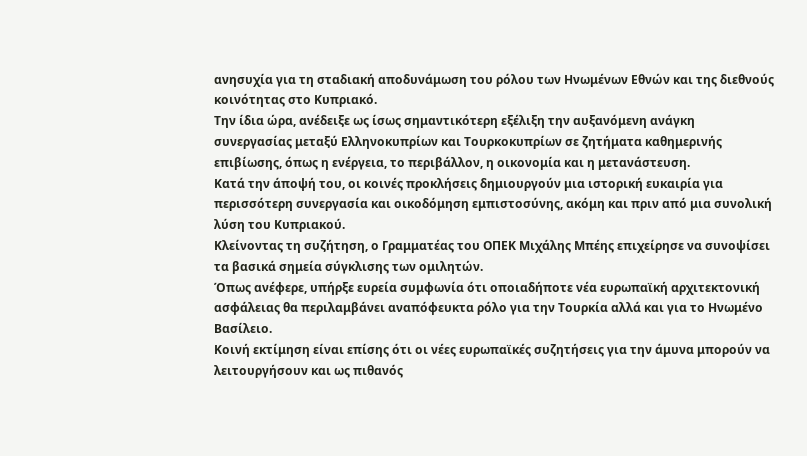ανησυχία για τη σταδιακή αποδυνάμωση του ρόλου των Ηνωμένων Εθνών και της διεθνούς κοινότητας στο Κυπριακό.
Την ίδια ώρα, ανέδειξε ως ίσως σημαντικότερη εξέλιξη την αυξανόμενη ανάγκη συνεργασίας μεταξύ Ελληνοκυπρίων και Τουρκοκυπρίων σε ζητήματα καθημερινής επιβίωσης, όπως η ενέργεια, το περιβάλλον, η οικονομία και η μετανάστευση.
Κατά την άποψή του, οι κοινές προκλήσεις δημιουργούν μια ιστορική ευκαιρία για περισσότερη συνεργασία και οικοδόμηση εμπιστοσύνης, ακόμη και πριν από μια συνολική λύση του Κυπριακού.
Κλείνοντας τη συζήτηση, ο Γραμματέας του ΟΠΕΚ Μιχάλης Μπέης επιχείρησε να συνοψίσει τα βασικά σημεία σύγκλισης των ομιλητών.
Όπως ανέφερε, υπήρξε ευρεία συμφωνία ότι οποιαδήποτε νέα ευρωπαϊκή αρχιτεκτονική ασφάλειας θα περιλαμβάνει αναπόφευκτα ρόλο για την Τουρκία αλλά και για το Ηνωμένο Βασίλειο.
Κοινή εκτίμηση είναι επίσης ότι οι νέες ευρωπαϊκές συζητήσεις για την άμυνα μπορούν να λειτουργήσουν και ως πιθανός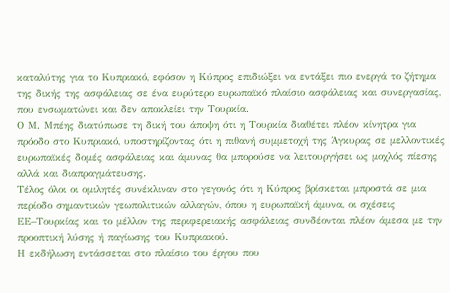καταλύτης για το Κυπριακό, εφόσον η Κύπρος επιδιώξει να εντάξει πιο ενεργά το ζήτημα της δικής της ασφάλειας σε ένα ευρύτερο ευρωπαϊκό πλαίσιο ασφάλειας και συνεργασίας, που ενσωματώνει και δεν αποκλείει την Τουρκία.
Ο Μ. Μπέης διατύπωσε τη δική του άποψη ότι η Τουρκία διαθέτει πλέον κίνητρα για πρόοδο στο Κυπριακό, υποστηρίζοντας ότι η πιθανή συμμετοχή της Άγκυρας σε μελλοντικές ευρωπαϊκές δομές ασφάλειας και άμυνας θα μπορούσε να λειτουργήσει ως μοχλός πίεσης αλλά και διαπραγμάτευσης.
Τέλος όλοι οι ομιλητές συνέκλιναν στο γεγονός ότι η Κύπρος βρίσκεται μπροστά σε μια περίοδο σημαντικών γεωπολιτικών αλλαγών, όπου η ευρωπαϊκή άμυνα, οι σχέσεις ΕΕ–Τουρκίας και το μέλλον της περιφερειακής ασφάλειας συνδέονται πλέον άμεσα με την προοπτική λύσης ή παγίωσης του Κυπριακού.
Η εκδήλωση εντάσσεται στο πλαίσιο του έργου που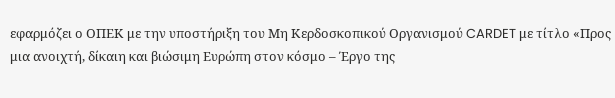εφαρμόζει ο ΟΠΕΚ με την υποστήριξη του Μη Κερδοσκοπικού Οργανισμού CARDET με τίτλο «Προς μια ανοιχτή, δίκαιη και βιώσιμη Ευρώπη στον κόσμο – Έργο της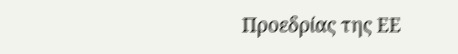Προεδρίας της ΕΕ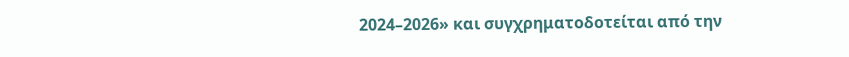2024–2026» και συγχρηματοδοτείται από την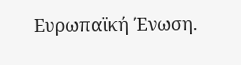Ευρωπαϊκή Ένωση.